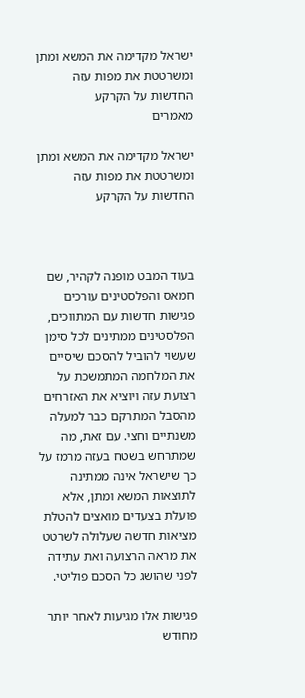ישראל מקדימה את המשא ומתן ומשרטטת את מפות עזה החדשות על הקרקע
מאמרים

ישראל מקדימה את המשא ומתן ומשרטטת את מפות עזה החדשות על הקרקע



בעוד המבט מופנה לקהיר, שם חמאס והפלסטינים עורכים פגישות חדשות עם המתווכים, הפלסטינים ממתינים לכל סימן שעשוי להוביל להסכם שיסיים את המלחמה המתמשכת על רצועת עזה ויוציא את האזרחים מהסבל המתרקם כבר למעלה משנתיים וחצי. עם זאת, מה שמתרחש בשטח בעזה מרמז על כך שישראל אינה ממתינה לתוצאות המשא ומתן, אלא פועלת בצעדים מואצים להטלת מציאות חדשה שעלולה לשרטט את מראה הרצועה ואת עתידה לפני שהושג כל הסכם פוליטי.

פגישות אלו מגיעות לאחר יותר מחודש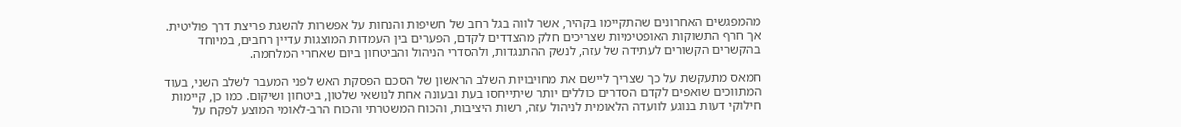מהמפגשים האחרונים שהתקיימו בקהיר, אשר לווה בגל רחב של חשיפות והנחות על אפשרות להשגת פריצת דרך פוליטית. אך חרף התשוקות האופטימיות שצריכים חלק מהצדדים לקדם, הפערים בין העמדות המוצגות עדיין רחבים, במיוחד בהקשרים הקשורים לעתידה של עזה, לנשק ההתנגדות, ולהסדרי הניהול והביטחון ביום שאחרי המלחמה.

חמאס מתעקשת על כך שצריך ליישם את מחויבויות השלב הראשון של הסכם הפסקת האש לפני המעבר לשלב השני, בעוד המתווכים שואפים לקדם הסדרים כוללים יותר שיתייחסו בעת ובעונה אחת לנושאי שלטון, ביטחון ושיקום. כמו כן, קיימות חילוקי דעות בנוגע לוועדה הלאומית לניהול עזה, רשות היציבות, והכוח המשטרתי והכוח הרב-לאומי המוצע לפקח על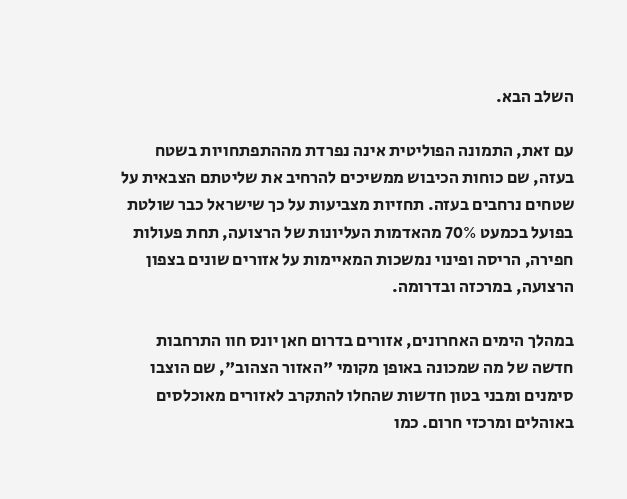השלב הבא.

עם זאת, התמונה הפוליטית אינה נפרדת מההתפתחויות בשטח בעזה, שם כוחות הכיבוש ממשיכים להרחיב את שליטתם הצבאית על שטחים נרחבים בעזה. תחזיות מצביעות על כך שישראל כבר שולטת בפועל בכמעט 70% מהאדמות העליונות של הרצועה, תחת פעולות חפירה, הריסה ופינוי נמשכות המאיימות על אזורים שונים בצפון הרצועה, במרכזה ובדרומה.

במהלך הימים האחרונים, אזורים בדרום חאן יונס חוו התרחבות חדשה של מה שמכונה באופן מקומי "האזור הצהוב", שם הוצבו סימנים ומבני בטון חדשות שהחלו להתקרב לאזורים מאוכלסים באוהלים ומרכזי חרום. כמו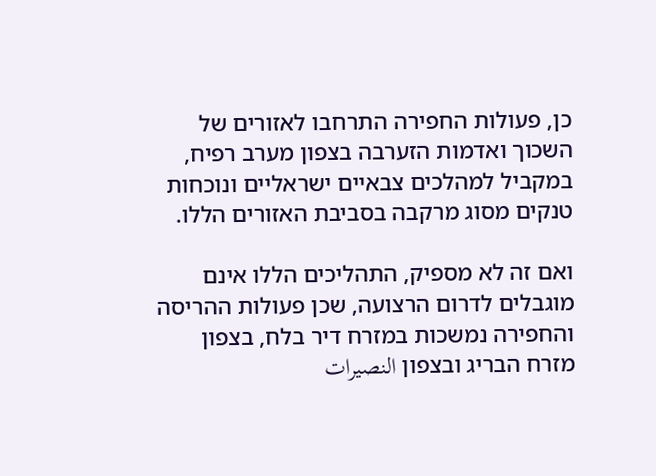כן, פעולות החפירה התרחבו לאזורים של השכוך ואדמות הזערבה בצפון מערב רפיח, במקביל למהלכים צבאיים ישראליים ונוכחות טנקים מסוג מרקבה בסביבת האזורים הללו.

ואם זה לא מספיק, התהליכים הללו אינם מוגבלים לדרום הרצועה, שכן פעולות ההריסה והחפירה נמשכות במזרח דיר בלח, בצפון מזרח הבריג ובצפון النصيرات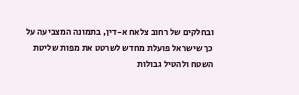ובחלקים של רחוב צלאח א-דין, בתמונה המצביעה על כך שישראל פועלת מחדש לשרטט את מפות שליטת השטח ולהטיל גבולות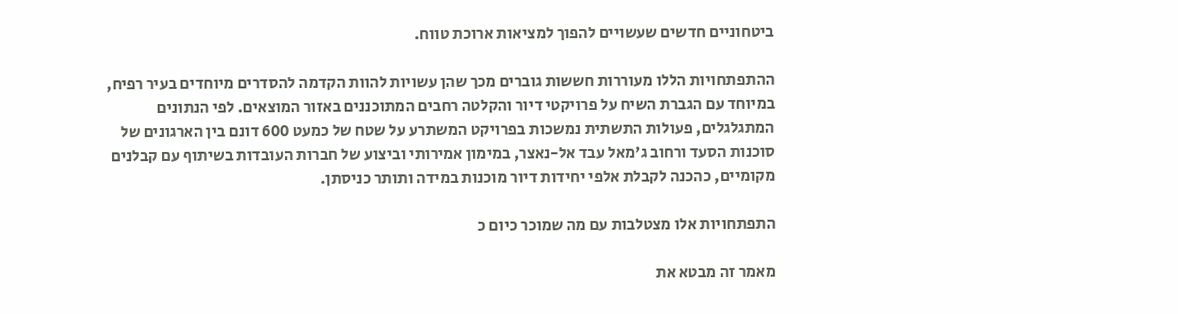ביטחוניים חדשים שעשויים להפוך למציאות ארוכת טווח.

ההתפתחויות הללו מעוררות חששות גוברים מכך שהן עשויות להוות הקדמה להסדרים מיוחדים בעיר רפיח, במיוחד עם הגברת השיח על פרויקטי דיור והקלטה רחבים המתוכננים באזור המוצאים. לפי הנתונים המתגלגלים, פעולות התשתית נמשכות בפרויקט המשתרע על שטח של כמעט 600 דונם בין הארגונים של סוכנות הסעד ורחוב ג'מאל עבד אל-נאצר, במימון אמירותי וביצוע של חברות העובדות בשיתוף עם קבלנים מקומיים, כהכנה לקבלת אלפי יחידות דיור מוכנות במידה ותותר כניסתן.

התפתחויות אלו מצטלבות עם מה שמוכר כיום כ

מאמר זה מבטא את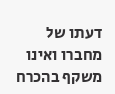דעתו של מחברו ואינו משקף בהכרח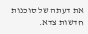את דעתה של סוכנות חדשות צדא.